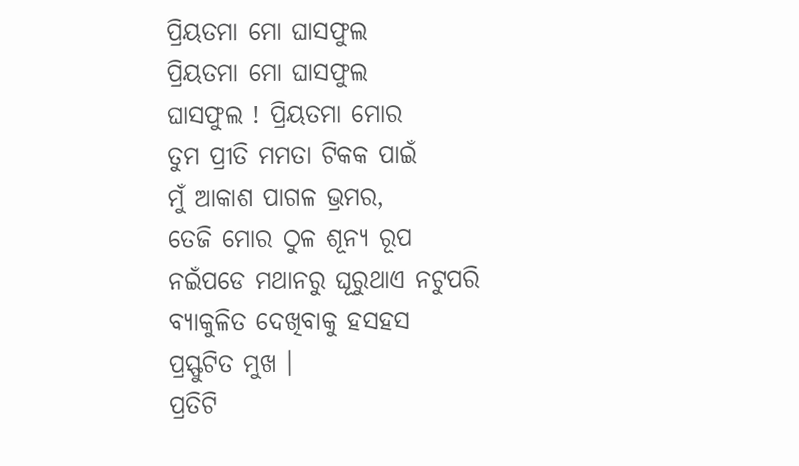ପ୍ରିୟତମା ମୋ ଘାସଫୁଲ
ପ୍ରିୟତମା ମୋ ଘାସଫୁଲ
ଘାସଫୁଲ ! ପ୍ରିୟତମା ମୋର
ତୁମ ପ୍ରୀତି ମମତା ଟିକକ ପାଇଁ
ମୁଁ ଆକାଶ ପାଗଳ ଭ୍ରମର,
ତେଜି ମୋର ଠୁଳ ଶୂନ୍ୟ ରୂପ
ନଇଁପଡେ ମଥାନରୁ ଘୂରୁଥାଏ ନଟୁପରି
ବ୍ୟାକୁଳିତ ଦେଖିବାକୁ ହସହସ
ପ୍ରସ୍ଫୁଟିତ ମୁଖ ।
ପ୍ରତିଟି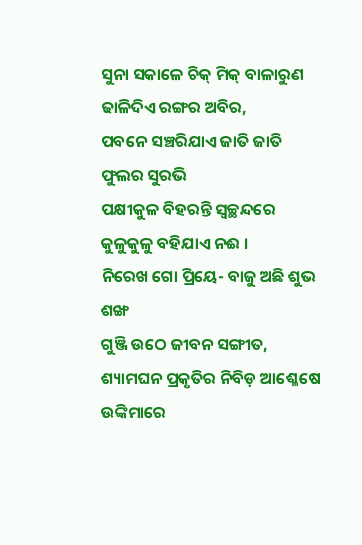ସୁନା ସକାଳେ ଚିକ୍ ମିକ୍ ବାଳାରୁଣ
ଢାଳିଦିଏ ରଙ୍ଗର ଅବିର,
ପବନେ ସଞ୍ଚରିଯାଏ ଜାତି ଜାତି ଫୁଲର ସୁରଭି
ପକ୍ଷୀକୁଳ ବିହରନ୍ତି ସ୍ୱଚ୍ଛନ୍ଦରେ
କୁଳୁକୁଳୁ ବହିଯାଏ ନଈ ।
ନିରେଖ ଗୋ ପ୍ରିୟେ- ବାଜୁ ଅଛି ଶୁଭ ଶଙ୍ଖ
ଗୁଞ୍ଜି ଉଠେ ଜୀବନ ସଙ୍ଗୀତ,
ଶ୍ୟାମଘନ ପ୍ରକୃତିର ନିବିଡ଼ ଆଶ୍ଳେଷେ
ଉଙ୍କିମାରେ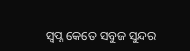ସ୍ୱପ୍ନ କେତେ ସବୁଜ ସୁନ୍ଦର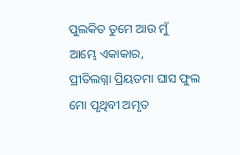ପୁଲକିତ ତୁମେ ଆଉ ମୁଁ
ଆମ୍ଭେ ଏକାକାର,
ପ୍ରୀତିଲଗ୍ନା ପ୍ରିୟତମା ଘାସ ଫୁଲ
ମୋ ପୃଥିବୀ ଅମୃତ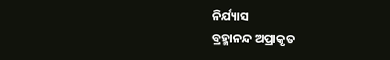ନିର୍ଯ୍ୟାସ
ବ୍ରହ୍ମାନନ୍ଦ ଅପ୍ରାକୃତ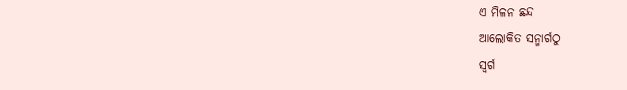ଏ ମିଳନ ଛନ୍ଦ
ଆଲୋକିତ ସନ୍ମାର୍ଗଠୁ
ସ୍ୱର୍ଗ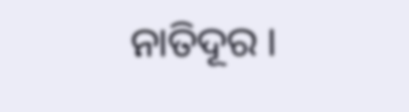ନାତିଦୂର ।